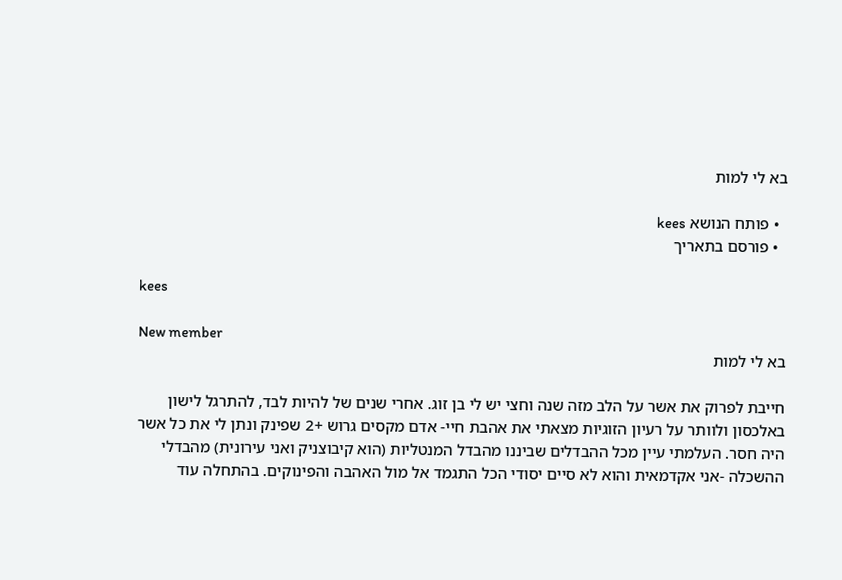בא לי למות

  • פותח הנושא kees
  • פורסם בתאריך

kees

New member
בא לי למות

חייבת לפרוק את אשר על הלב מזה שנה וחצי יש לי בן זוג. אחרי שנים של להיות לבד, להתרגל לישון באלכסון ולוותר על רעיון הזוגיות מצאתי את אהבת חיי- אדם מקסים גרוש +2 שפינק ונתן לי את כל אשר היה חסר. העלמתי עיין מכל ההבדלים שביננו מהבדל המנטליות (הוא קיבוצניק ואני עירונית) מהבדלי ההשכלה -אני אקדמאית והוא לא סיים יסודי הכל התגמד אל מול האהבה והפינוקים. בהתחלה עוד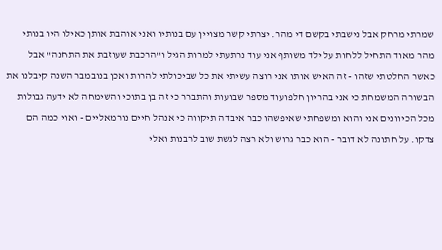שמרתי מרחק אבל נישבתי בקשם די מהר. יצרתי קשר מצויין עם בנותיו ואני אוהבת אותן כאילו היו בנותי מהר מאוד התחיל ללחות על ילד משותף אני עוד נרתעתי למרות הגיל ו"הרכבת שעוזבת את התחנה" אבל כאשר החלטתי שזהו - זה האיש אותו אני רוצה עשיתי את כל שביכולתי להרות ואכן בנובמבר השנה קיבלנו את הבשורה המשמחת כי אני בהריון חלפועוד מספר שבועות והתברר כי זה בן בתוכי והשימחה לא ידעה גבולות מכל הכיוונים אני והוא ומשפחתי שאיפשהו כבר איבדה תיקווה כי אנהל חיים נורמאליים - ואוי כמה הם צדקו. על חתונה לא דובר - הוא כבר גרוש ולא רצה לגשת שוב לרבנות ואלי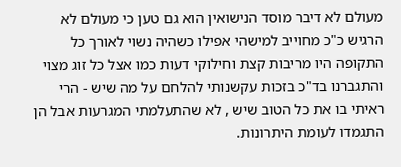מעולם לא דיבר מוסד הנישואין הוא גם טען כי מעולם לא הרגיש כ"כ מחוייב למישהי אפילו כשהיה נשוי לאורך כל התקופה היו מריבות קצת וחילוקי דעות כמו אצל כל זוג מצוי והתגברנו בד"כ בזכות עקשנותי להלחם על מה שיש - הרי ראיתי בו את כל הטוב שיש , לא שהתעלמתי המגרעות אבל הן התגמדו לעומת היתרונות.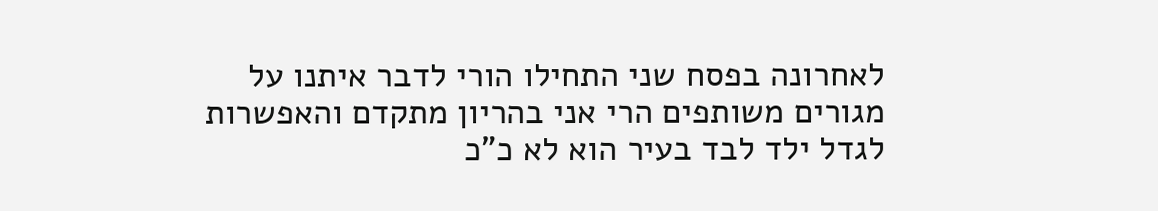לאחרונה בפסח שני התחילו הורי לדבר איתנו על מגורים משותפים הרי אני בהריון מתקדם והאפשרות לגדל ילד לבד בעיר הוא לא כ"כ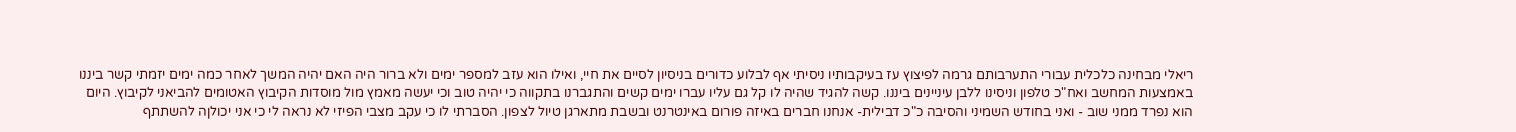ריאלי מבחינה כלכלית עבורי התערבותם גרמה לפיצוץ עז בעיקבותיו ניסיתי אף לבלוע כדורים בניסיון לסיים את חיי, ואילו הוא עזב למספר ימים ולא ברור היה האם יהיה המשך לאחר כמה ימים יזמתי קשר ביננו באמצעות המחשב ואח"כ טלפון וניסינו ללבן עיניינים ביננו. קשה להגיד שהיה לו קל גם עליו עברו ימים קשים והתגברנו בתקווה כי יהיה טוב וכי יעשה מאמץ מול מוסדות הקיבוץ האטומים להביאני לקיבוץ. היום הוא נפרד ממני שוב - ואני בחודש השמיני והסיבה כ"כ דבילית- אנחנו חברים באיזה פורום באינטרנט ובשבת מתארגן טיול לצפון. הסברתי לו כי עקב מצבי הפיזי לא נראה לי כי אני יכולןה להשתתף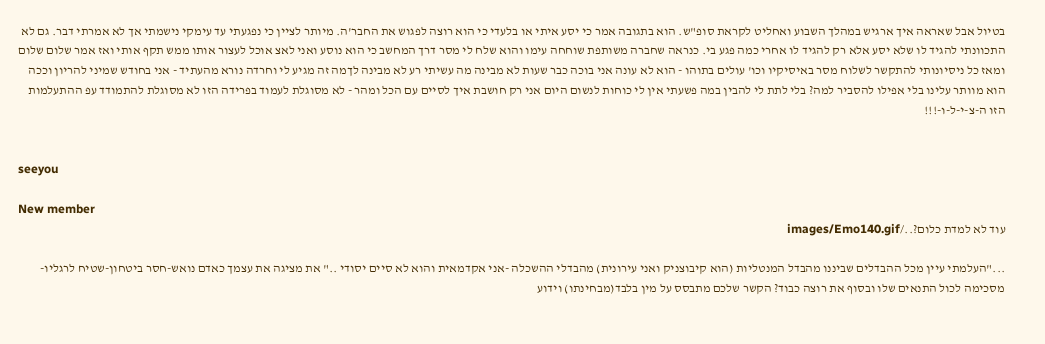בטיול אבל שאראה איך ארגיש במהלך השבוע ואחליט לקראת סופ"ש. הוא בתגובה אמר כי יסע איתי או בלעדי כי הוא רוצה לפגוש את החבר'ה. מיותר לציין כי נפגעתי עד עימקי נישמתי אך לא אמרתי דבר. גם לא התכוונתי להגיד לו שלא יסע אלא רק להגיד לו אחרי כמה פגע בי. כנראה שחברה משותפת שוחחה עימו והוא שלח לי מסר דרך המחשב כי הוא נוסע ואני לאצ אוכל לעצור אותו ממש תקף אותי ואז אמר שלום שלום ומאז כל ניסיונותי להתקשר לשלוח מסר באיסיקיו וכו' עולים בתוהו - הוא לא עונה אני בוכה כבר שעות לא מבינה מה עשיתי רע לא מבינה לךמה זה מגיע לי וחרדה נורא מהעתיד - אני בחודש שמיני להריון וככה הוא מוותר עלינו בלי אפילו להסביר למה? בלי לתת לי להבין במה פשעתי אין לי כוחות לנשום היום אני רק חושבת איך לסיים עם הכל ומהר - לא מסוגלת לעמוד בפרידה הזו לא מסוגלת להתמודד עפ ההתעלמות הזו ה-צ-י-ל-ו-!!!


seeyou

New member
עוד לא למדת כלום?../images/Emo140.gif

..."העלמתי עיין מכל ההבדלים שביננו מהבדל המנטליות (הוא קיבוצניק ואני עירונית) מהבדלי ההשכלה -אני אקדמאית והוא לא סיים יסודי .." את מציגה את עצמך כאדם נואש-חסר ביטחון-שטיח לרגליו-מסכימה לכול התנאים שלו ובסוף את רוצה כבוד? הקשר שלכם מתבסס על מין בלבד(מבחינתו) וידוע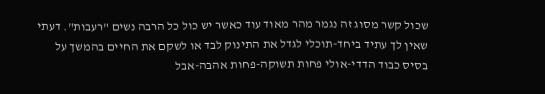שכול קשר מסוג זה נגמר מהר מאוד עוד כאשר יש כול כל הרבה נשים "רעבות". דעתי שאין לך עתיד ביחד-תוכלי לגדל את התינוק לבד או לשקם את החיים בהמשך על בסיס כבוד הדדי-אולי פחות תשוקה-פחות אהבה-אבל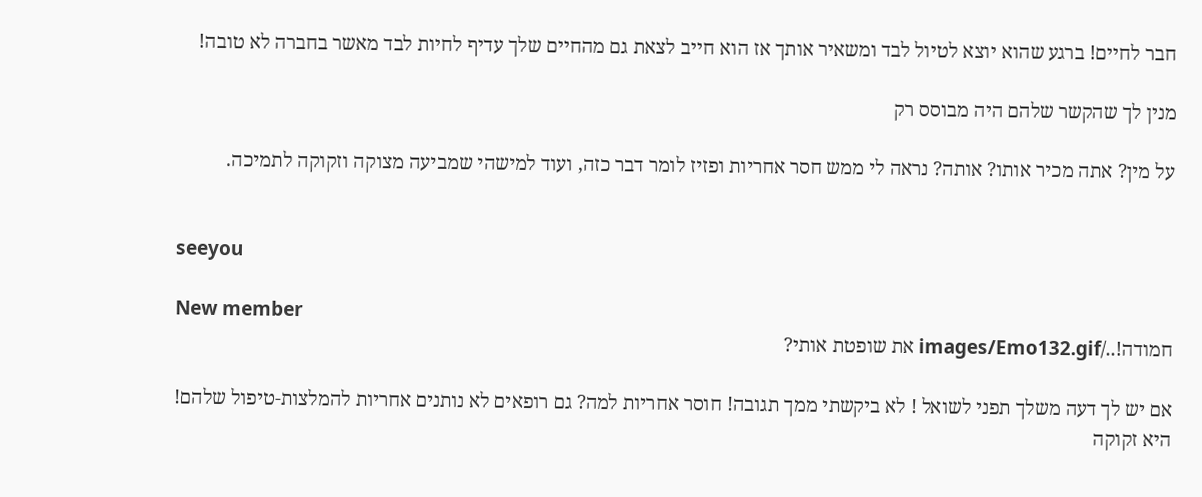חבר לחיים! ברגע שהוא יוצא לטיול לבד ומשאיר אותך אז הוא חייב לצאת גם מהחיים שלך עדיף לחיות לבד מאשר בחברה לא טובה!

מנין לך שהקשר שלהם היה מבוסס רק

על מין? אתה מכיר אותו? אותה? נראה לי ממש חסר אחריות ופזיז לומר דבר כזה, ועוד למישהי שמביעה מצוקה וזקוקה לתמיכה.


seeyou

New member
חמודה!../images/Emo132.gif את שופטת אותי?

אם יש לך דעה משלך תפני לשואל ! לא ביקשתי ממך תגובה! חוסר אחריות למה? גם רופאים לא נותנים אחריות להמלצות-טיפול שלהם! היא זקוקה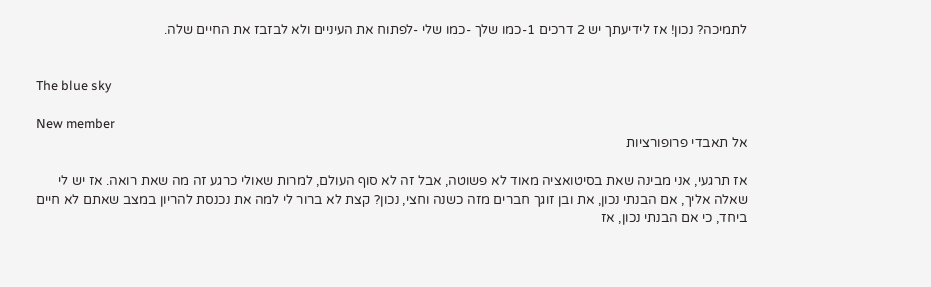לתמיכה? נכון! אז לידיעתך יש 2 דרכים 1-כמו שלך -כמו שלי -לפתוח את העיניים ולא לבזבז את החיים שלה.


The blue sky

New member
אל תאבדי פרופורציות

אז תרגעי, אני מבינה שאת בסיטואציה מאוד לא פשוטה, אבל זה לא סוף העולם, למרות שאולי כרגע זה מה שאת רואה. אז יש לי שאלה אליך, אם הבנתי נכון, את ובן זוגך חברים מזה כשנה וחצי, נכון? קצת לא ברור לי למה את נכנסת להריון במצב שאתם לא חיים ביחד, כי אם הבנתי נכון, אז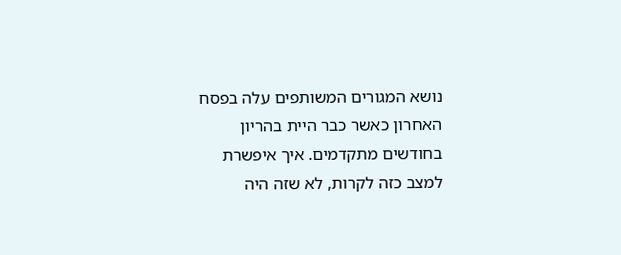נושא המגורים המשותפים עלה בפסח האחרון כאשר כבר היית בהריון בחודשים מתקדמים. איך איפשרת למצב כזה לקרות, לא שזה היה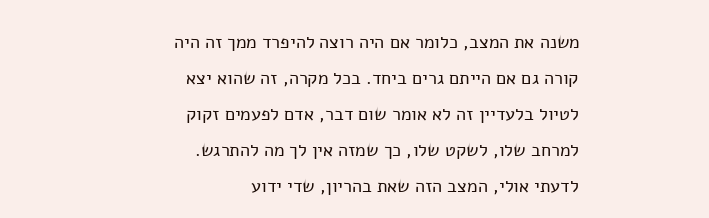משנה את המצב, כלומר אם היה רוצה להיפרד ממך זה היה קורה גם אם הייתם גרים ביחד. בכל מקרה, זה שהוא יצא לטיול בלעדיין זה לא אומר שום דבר, אדם לפעמים זקוק למרחב שלו, לשקט שלו, כך שמזה אין לך מה להתרגש. לדעתי אולי, המצב הזה שאת בהריון, שדי ידוע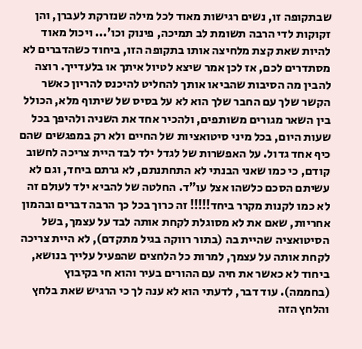שבתקופה זו, נשים רגישות מאוד לכל מילה שנזרקת לעברן, והן זקוקות לדי הרבה תשומת לב תמיכה, פינוק וכו'... ויכול מאוד להיות שאת קצת מלחיצה אותו בתקופה הזו, ביחוד כשהדברים לא מסתדרים לכם, אז לכן אמר שיצא לטיול איתך או בלעדייך. רוצה להבין מה הסיבות שהביאו אותך להחליט להיכנס להריון כאשר הקשר שלך עם החבר שלך הוא לא על בסיס של שיתוף מלא, הכולל בין השאר מגורים משותפים, ולהכיר אחד את השניה ולהיפך בכל שעות היום, בכל מיני סיטואציות של החיים ולא רק במפגשים שהם כיף אחד גדול. על האפשרות של לגדל ילד לבד היית צריכה לחשוב קודם, כי כמו שאני הבנתי לא התחתנתם, לא גרתם ביחד, וגם לא עשיתם הסכם כלשהו אצל עו"ד. החלטה של להביא ילד לעולם זה לא כמו לקנות מקרר ביחד!!!!! זה כרוך בכל כך הרבה דברים ובהמון אחריות, שאם את לא מסוגלת לקחת אותה לבד על עצמך, בשל הסיטואציה שהיית בה (בתור רווקה בגיל מתקדם), לא היית צריכה לקחת אותה על עצמך, למרות כל הלחצים שהפעיל עלייך בנושא, ביחוד לא כאשר את חיה עם ההורים בעיר והוא חי בקיבוץ (בחממה). עוד דבר, לדעתי הוא לא ענה לך כי הרגיש שאת בלחץ והלחץ הזה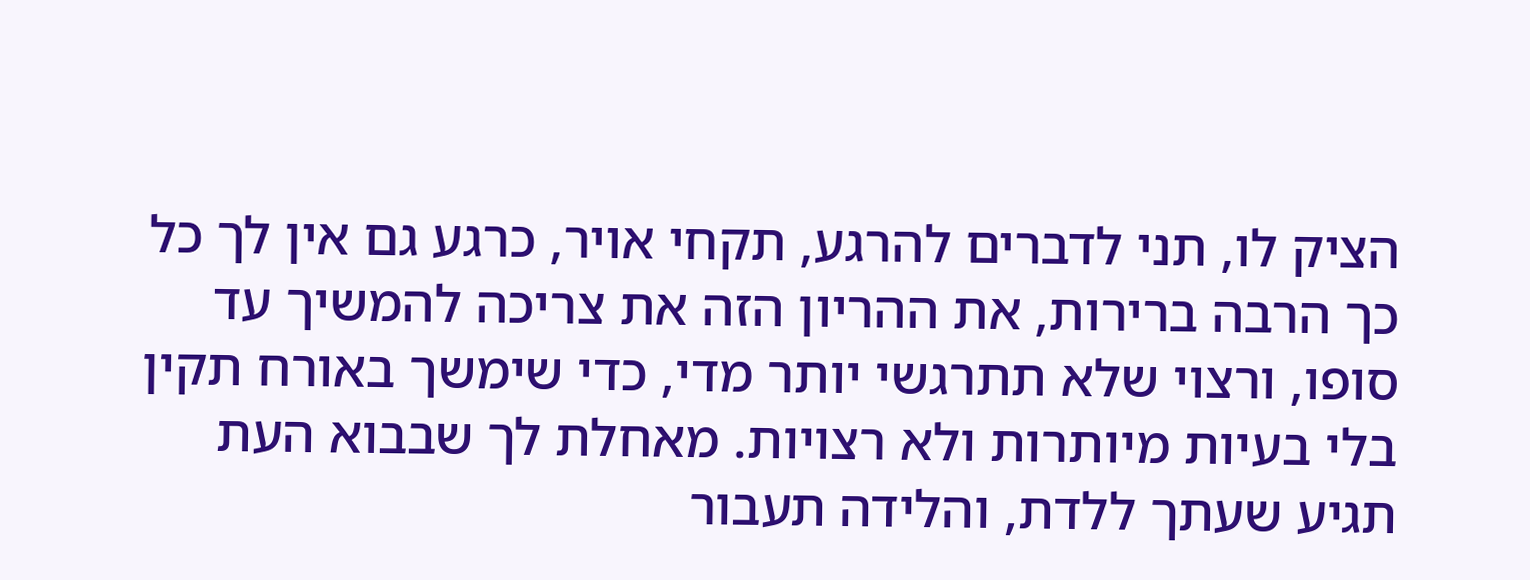הציק לו, תני לדברים להרגע, תקחי אויר, כרגע גם אין לך כל כך הרבה ברירות, את ההריון הזה את צריכה להמשיך עד סופו, ורצוי שלא תתרגשי יותר מדי, כדי שימשך באורח תקין בלי בעיות מיותרות ולא רצויות. מאחלת לך שבבוא העת תגיע שעתך ללדת, והלידה תעבור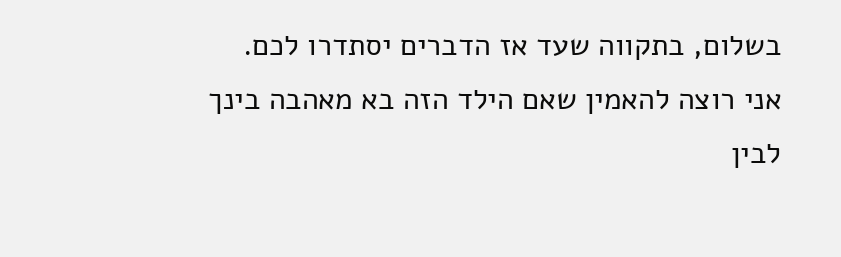בשלום, בתקווה שעד אז הדברים יסתדרו לכם. אני רוצה להאמין שאם הילד הזה בא מאהבה בינך לבין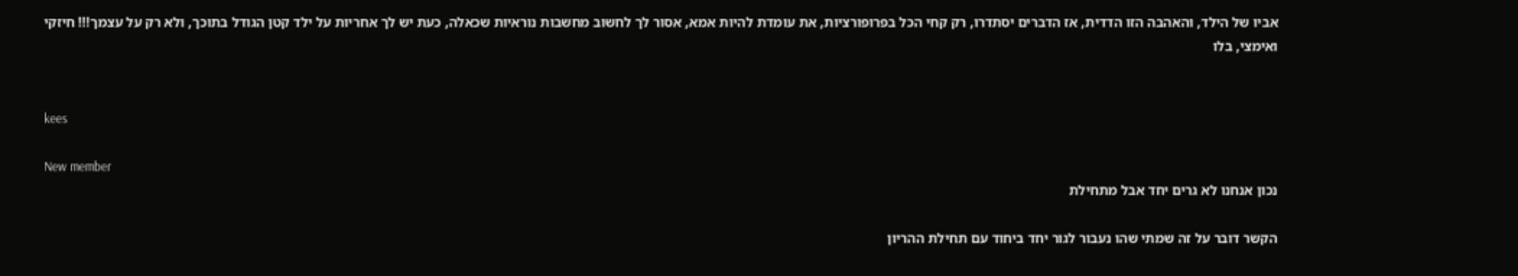אביו של הילד, והאהבה הזו הדדית, אז הדברים יסתדרו, רק קחי הכל בפרופורציות, את עומדת להיות אמא, אסור לך לחשוב מחשבות נוראיות שכאלה, כעת יש לך אחריות על ילד קטן הגודל בתוכך, ולא רק על עצמך!!! חיזקי ואימצי, בלו


kees

New member
נכון אנחנו לא גרים יחד אבל מתחילת

הקשר דובר על זה שמתי שהו נעבור לגור יחד ביחוד עם תחילת ההריון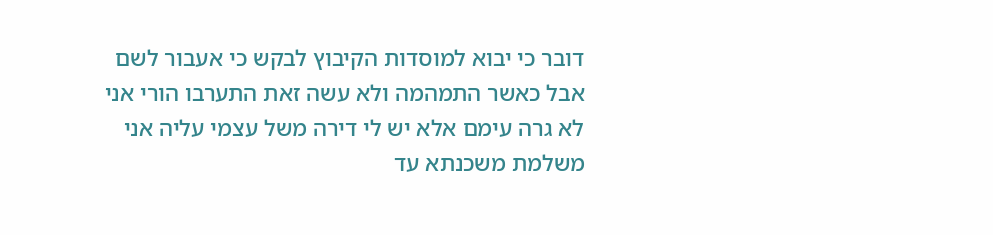דובר כי יבוא למוסדות הקיבוץ לבקש כי אעבור לשם אבל כאשר התמהמה ולא עשה זאת התערבו הורי אני לא גרה עימם אלא יש לי דירה משל עצמי עליה אני משלמת משכנתא עד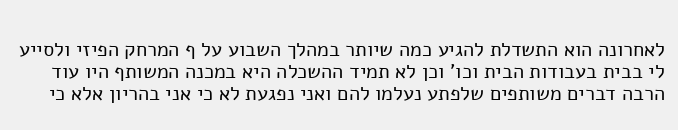לאחרונה הוא התשדלת להגיע כמה שיותר במהלך השבוע על ף המרחק הפיזי ולסייע לי בבית בעבודות הבית וכו' וכן לא תמיד ההשכלה היא במכנה המשותף היו עוד הרבה דברים משותפים שלפתע נעלמו להם ואני נפגעת לא כי אני בהריון אלא כי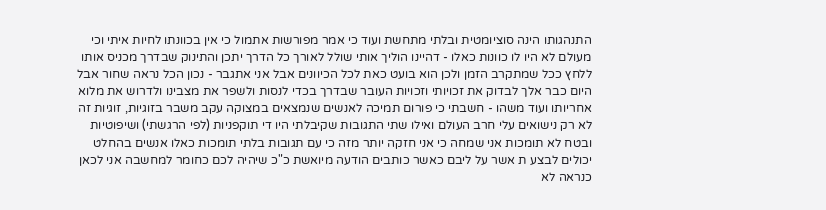התנהגותו הינה סוציומטית ובלתי מתחשת ועוד כי אמר מפורשות אתמול כי אין בכוונתו לחיות איתי וכי מעולם לא היו לו כוונות כאלו - דהיינו הוליך אותי שולל לאורך כל הדרך יתכן והתינוק שבדרך מכניס אותו ללחץ ככל שמתקרב הזמן ולכן הוא בועט כאת לכל הכיוונים אבל אני אתגבר - נכון הכל נראה שחור אבל היום כבר אלך לבדוק את זכויותי וזכויות העובר שבדרך בכדי לנסות ולשפר את מצבינו ולדרוש את מלוא אחריותו ועוד משהו - חשבתי כי פורום תמיכה לאנשים שנמצאים במצוקה עקב משבר בזוגיות, זוגיות זה לא רק נישואים עלי חרב העולם ואילו שתי התגובות שקיבלתי היו די תוקפניות (לפי הרגשתי) ושיפוטיות ובטח לא תומכות אני שמחה כי אני חזקה יותר מזה כי עם תגובות בלתי תומכות כאלו אנשים בהחלט יכולים לבצע ת אשר על ליבם כאשר כותבים הודעה מיואשת כ"כ שיהיה לכם כחומר למחשבה אני לכאן כנראה לא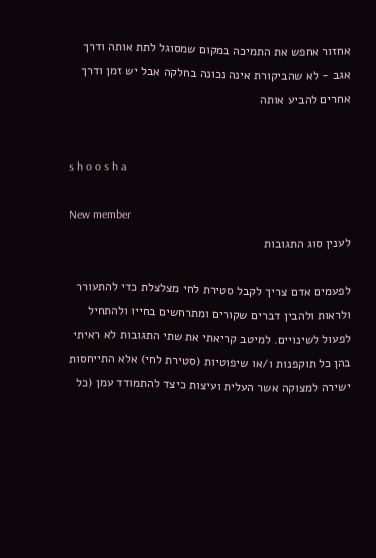אחזור אחפש את התמיכה במקום שמסוגל לתת אותה ודרך אגב - לא שהביקורת אינה נכונה בחלקה אבל יש זמן ודרך אחרים להביע אותה


s h o o s h a

New member
לענין סוג התגובות

לפעמים אדם צריך לקבל סטירת לחי מצלצלת כדי להתעורר ולראות ולהבין דברים שקורים ומתרחשים בחייו ולהתחיל לפעול לשינויים. למיטב קריאתי את שתי התגובות לא ראיתי בהן כל תוקפנות ו/או שיפוטיות (סטירת לחי) אלא התייחסות ישירה למצוקה אשר העלית ועיצות כיצד להתמודד עמן (כל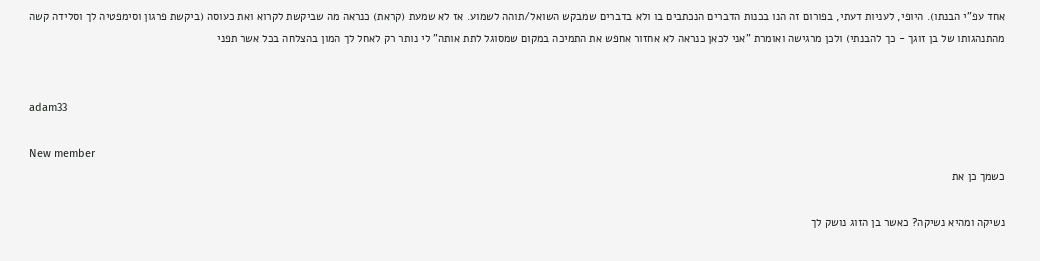אחד עפ"י הבנתו). היופי, לעניות דעתי, בפורום זה הנו בכנות הדברים הנכתבים בו ולא בדברים שמבקש השואל/תוהה לשמוע. אז לא שמעת (קראת) כנראה מה שביקשת לקרוא ואת כעוסה (ביקשת פרגון וסימפטיה לך וסלידה קשה מהתנהגותו של בן זוגך - כך להבנתי) ולכן מרגישה ואומרת "אני לכאן כנראה לא אחזור אחפש את התמיכה במקום שמסוגל לתת אותה" לי נותר רק לאחל לך המון בהצלחה בכל אשר תפני


adam33

New member
כשמך כן את

נשיקה ומהיא נשיקה? כאשר בן הזוג נושק לך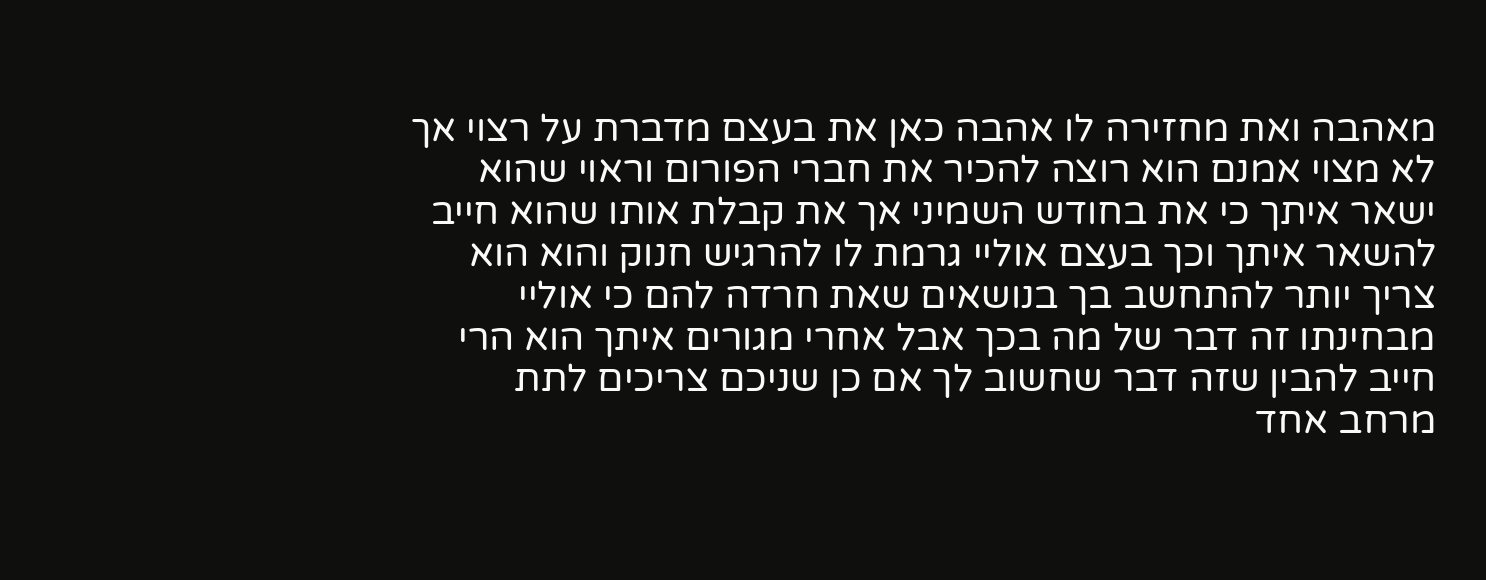מאהבה ואת מחזירה לו אהבה כאן את בעצם מדברת על רצוי אך לא מצוי אמנם הוא רוצה להכיר את חברי הפורום וראוי שהוא ישאר איתך כי את בחודש השמיני אך את קבלת אותו שהוא חייב להשאר איתך וכך בעצם אוליי גרמת לו להרגיש חנוק והוא הוא צריך יותר להתחשב בך בנושאים שאת חרדה להם כי אוליי מבחינתו זה דבר של מה בכך אבל אחרי מגורים איתך הוא הרי חייב להבין שזה דבר שחשוב לך אם כן שניכם צריכים לתת מרחב אחד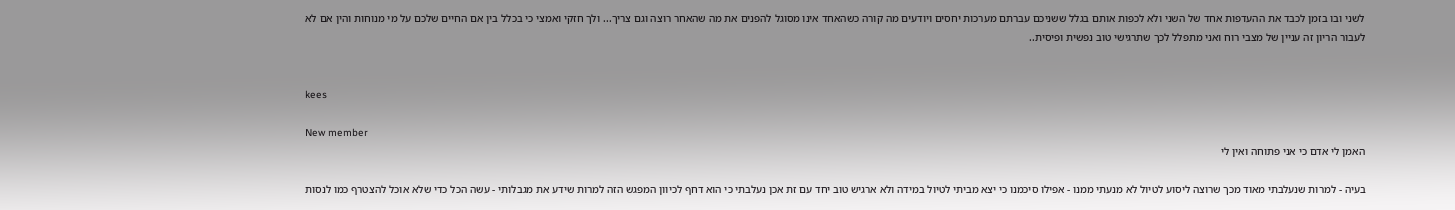לשני ובו בזמן לכבד את ההעדפות אחד של השני ולא לכפות אותם בגלל ששניכם עברתם מערכות יחסים ויודעים מה קורה כשהאחד אינו מסוגל להפנים את מה שהאחר רוצה וגם צריך... ולך חזקי ואמצי כי בכלל בין אם החיים שלכם על מי מנוחות והין אם לא לעבור הריון זה עניין של מצבי רוח ואני מתפלל לכך שתרגישי טוב נפשית ופיסית..


kees

New member
האמן לי אדם כי אני פתוחה ואין לי

בעיה - למרות שנעלבתי מאוד מכך שרוצה ליסוע לטיול לא מנעתי ממנו - אפילו סיכמנו כי יצא מביתי לטיול במידה ולא ארגיש טוב יחד עם זת אכן נעלבתי כי הוא דחף לכיוון המפגש הזה למרות שידע את מגבלותי - עשה הכל כדי שלא אוכל להצטרף כמו לנסות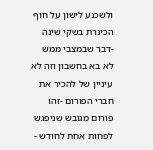ולשכנע לישון על חוף הכינרת בשקי שינה -דבר שבמצבי ממש לא בא בחשבון וזה לא עיניין של להכיר את חברי הפורום -זהו פורום מגובש שניפגש לפחות אחת לחודש -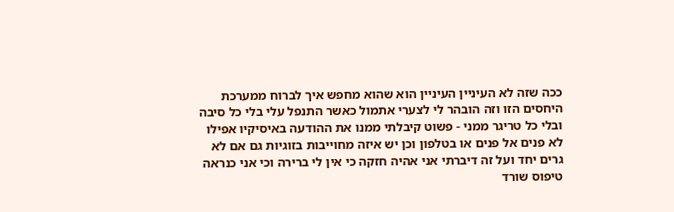ככה שזה לא העיניין העיניין הוא שהוא מחפש איך לברוח ממערכת היחסים הזו וזה הובהר לי לצערי אתמול כאשר התנפל עלי בלי כל סיבה ובלי כל טריגר ממני - פשוט קיבלתי ממנו את ההודעה באיסיקיו אפילו לא פנים אל פנים או בטלפון וכן יש איזה מחוייבות בזוגיות גם אם לא גרים יחד ועל זה דיברתי אני אהיה חזקה כי אין לי ברירה וכי אני כנראה טיפוס שורד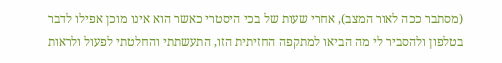(מסתבר ככה לאור המצב), אחרי שעות של בכי היסטרי כאשר הוא אינו מוכן אפילו לדבר בטלפון ולהסביר לי מה הביאו למתקפה החזיתית הזו, התעשתתי והחלטתי לפעול ולראות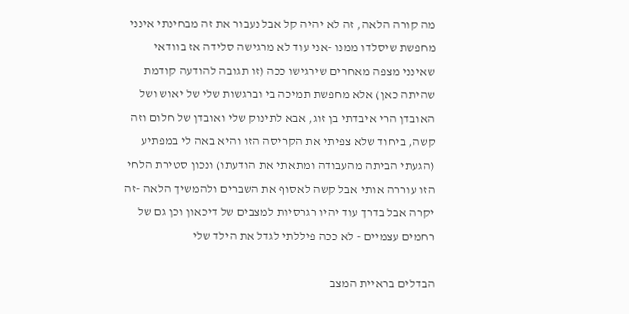מה קורה הלאה, זה לא יהיה קל אבל נעבור את זה מבחינתי אינני מחפשת שיסלדו ממנו -אני עוד לא מרגישה סלידה אז בוודאי שאינני מצפה מאחרים שירגישו ככה (זו תגובה להודעה קודמת שהיתה כאן) אלא מחפשת תמיכה בי וברגשות שלי של יאוש ושל האובדן הרי איבדתי בן זוג, אבא לתינוק שלי ואובדן של חלום וזה קשה, ביחוד שלא צפיתי את הקריסה הזו והיא באה לי במפתיע (הגעתי הביתה מהעבודה ומתאתי את הודעתו) ונכון סטירת הלחי הזו עוררה אותי אבל קשה לאסוף את השברים ולהמשיך הלאה -זה יקרה אבל בדרך עוד יהיו רגרסיות למצבים של דיכאון וכן גם של רחמים עצמיים - לא ככה פיללתי לגדל את הילד שלי

הבדלים בראיית המצב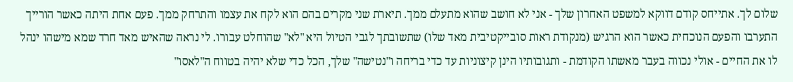שלום לך. אתייחס קודם דווקא למשפט האחרון שלך - אני לא חושב שהוא מתעלם ממך. תיארת שני מקרים בהם הוא לקח את עצמו והתרחק ממך. פעם אחת היתה כאשר הורייך התערבו והפעם הנוכחית כאשר הוא הרגיש (מנקודת ראות סובייקטיבית מאד שלו) שתשובתך לגבי הטיול היא "לא" שהוחלט עבורו. לי נראה שהאיש מאד חרד שמא מישהו ינהל לו את החיים - אולי נכווה בעבר מאשתו הקודמת - ותגובותיו הינן קיצוניות עד כדי בריחה ו"נטישה" שלך, הכל כדי שלא יהיה בטווח ה"לאסו"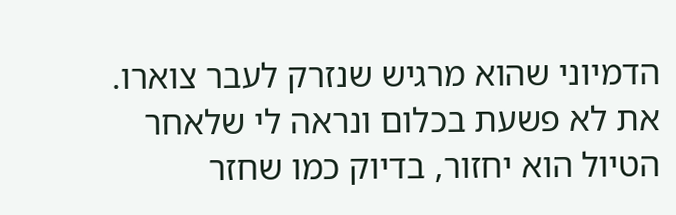הדמיוני שהוא מרגיש שנזרק לעבר צוארו. את לא פשעת בכלום ונראה לי שלאחר הטיול הוא יחזור, בדיוק כמו שחזר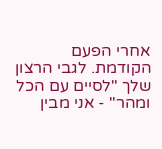אחרי הפעם הקודמת. לגבי הרצון שלך "לסיים עם הכל ומהר" - אני מבין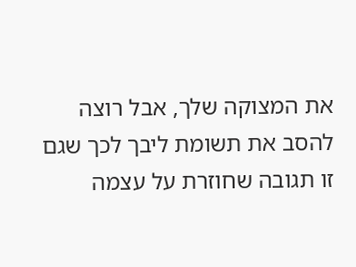את המצוקה שלך, אבל רוצה להסב את תשומת ליבך לכך שגם זו תגובה שחוזרת על עצמה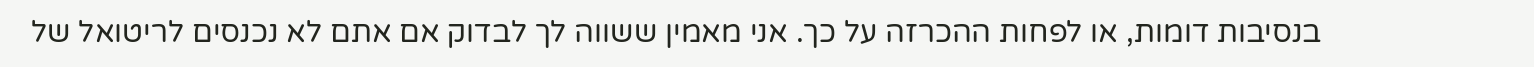בנסיבות דומות, או לפחות ההכרזה על כך. אני מאמין ששווה לך לבדוק אם אתם לא נכנסים לריטואל של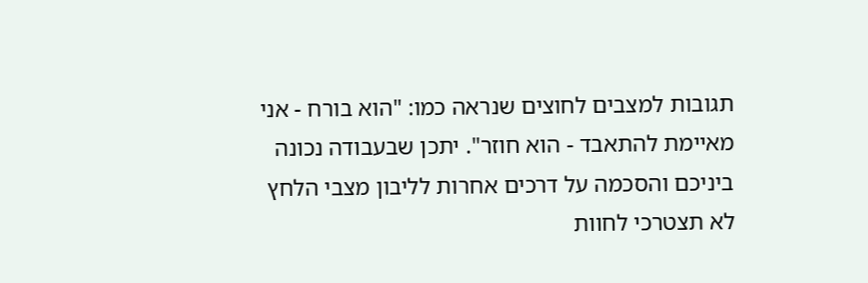תגובות למצבים לחוצים שנראה כמו: "הוא בורח - אני מאיימת להתאבד - הוא חוזר". יתכן שבעבודה נכונה ביניכם והסכמה על דרכים אחרות לליבון מצבי הלחץ לא תצטרכי לחוות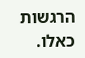הרגשות כאלו.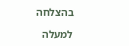בהצלחה

למעלה